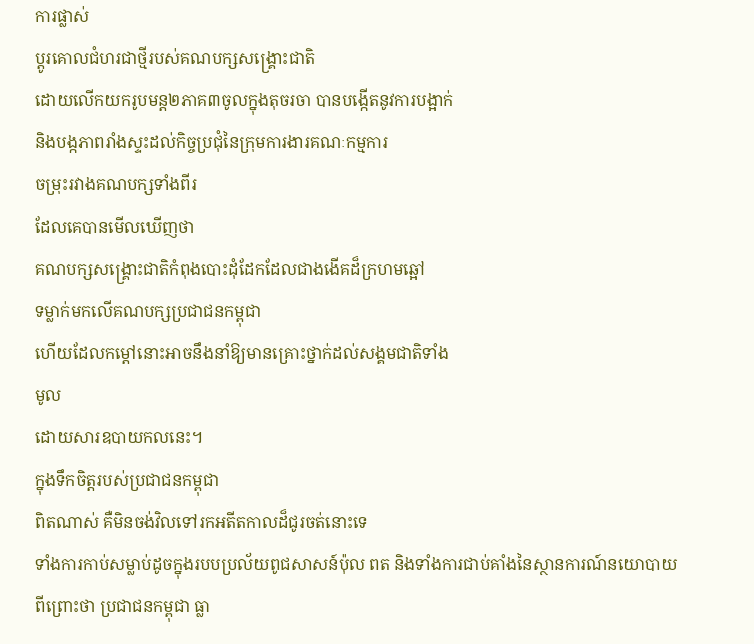ការផ្លាស់
ប្តូរគោលជំហរជាថ្មីរបស់គណបក្សសង្គ្រោះជាតិ
ដោយលើកយករូបមន្ត២ភាគ៣ចូលក្នុងតុចរចា បានបង្កើតនូវការបង្អាក់
និងបង្កភាពរាំងស្ទះដល់កិច្ចប្រជុំនៃក្រុមការងារគណៈកម្មការ
ចម្រុះរវាងគណបក្សទាំងពីរ
ដែលគេបានមើលឃើញថា
គណបក្សសង្គ្រោះជាតិកំពុងបោះដុំដែកដែលជាងងើគដ៏ក្រហមឆ្អៅ
ទម្លាក់មកលើគណបក្សប្រជាជនកម្ពុជា
ហើយដែលកម្តៅនោះអាចនឹងនាំឱ្យមានគ្រោះថ្នាក់ដល់សង្គមជាតិទាំង
មូល
ដោយសារឧបាយកលនេះ។
ក្នុងទឹកចិត្តរបស់ប្រជាជនកម្ពុជា
ពិតណាស់ គឺមិនចង់វិលទៅរកអតីតកាលដ៏ជូរចត់នោះទេ
ទាំងការកាប់សម្លាប់ដូចក្នុងរបបប្រល័យពូជសាសន៍ប៉ុល ពត និងទាំងការជាប់គាំងនៃស្ថានការណ៍នយោបាយ
ពីព្រោះថា ប្រជាជនកម្ពុជា ធ្លា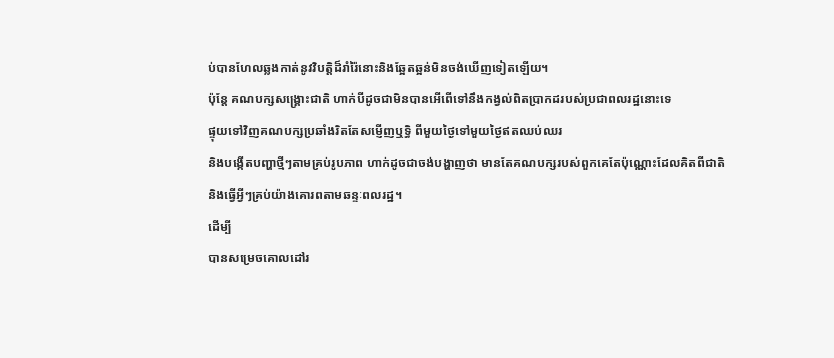ប់បានហែលឆ្លងកាត់នូវវិបត្តិដ៏រាំរ៉ៃនោះនិងឆ្អែតឆ្អន់មិនចង់ឃើញទៀតឡើយ។
ប៉ុន្តែ គណបក្សសង្គ្រោះជាតិ ហាក់បីដូចជាមិនបានអើពើទៅនឹងកង្វល់ពិតប្រាកដរបស់ប្រជាពលរដ្ឋនោះទេ
ផ្ទុយទៅវិញគណបក្សប្រឆាំងរិតតែសម្ញើញឬទ្ធិ ពីមួយថ្ងៃទៅមួយថ្ងៃឥតឈប់ឈរ
និងបង្កើតបញ្ហាថ្មីៗតាមគ្រប់រូបភាព ហាក់ដូចជាចង់បង្ហាញថា មានតែគណបក្សរបស់ពួកគេតែប៉ុណ្ណោះដែលគិតពីជាតិ
និងធ្វើអ្វីៗគ្រប់យ៉ាងគោរពតាមឆន្ទៈពលរដ្ឋ។
ដើម្បី
បានសម្រេចគោលដៅរ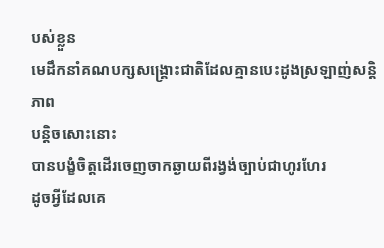បស់ខ្លួន
មេដឹកនាំគណបក្សសង្គ្រោះជាតិដែលគ្មានបេះដូងស្រឡាញ់សន្តិភាព
បន្តិចសោះនោះ
បានបង្ខំចិត្តដើរចេញចាកឆ្ងាយពីរង្វង់ច្បាប់ជាហូរហែរ
ដូចអ្វីដែលគេ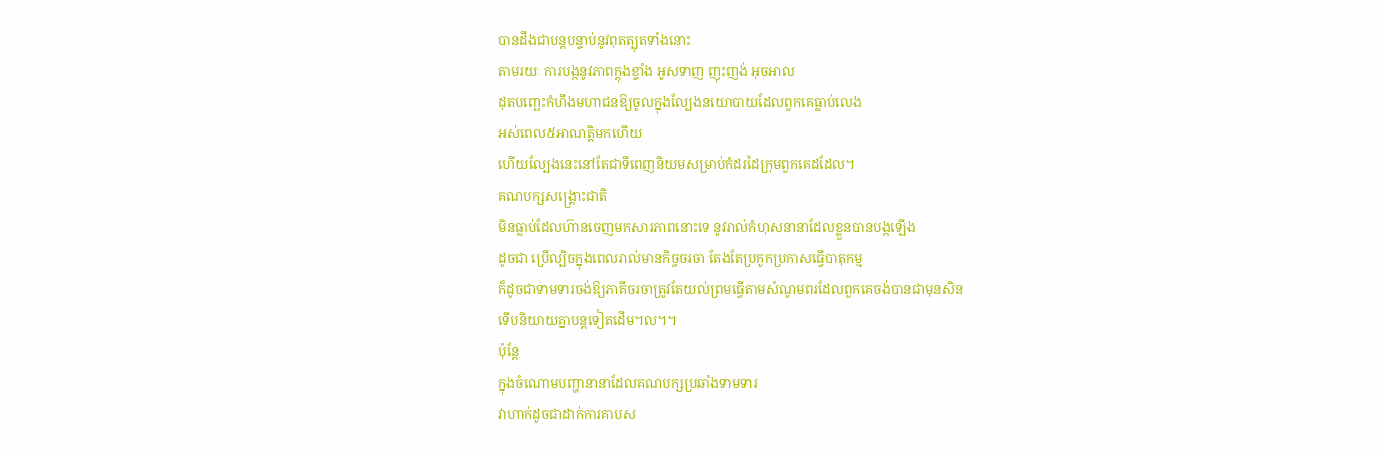បានដឹងជាបន្តបន្ទាប់នូវពុតត្បុតទាំងនោះ
តាមរយៈ ការបង្កនូវភាពក្តុងខ្ទាំង អូសទាញ ញុះញង់ អុចអាល
ដុតបញ្ឆេះកំហឹងមហាជនឱ្យចូលក្នុងល្បែងនយោបាយដែលពួកគេធ្លាប់លេង
អស់ពេល៥អាណត្តិមកហើយ
ហើយល្បែងនេះនៅតែជាទីពេញនិយមសម្រាប់កំដរដៃក្រុមពួកគេដដែល។
គណបក្សសង្គ្រោះជាតិ
មិនធ្លាប់ដែលហ៊ានចេញមកសារភាពនោះទេ នូវរាល់កំហុសនានាដែលខ្លួនបានបង្កឡើង
ដូចជា ប្រើល្បិចក្នុងពេលរាល់មានកិច្ចចរចា តែងតែប្រកូកប្រកាសធ្វើបាតុកម្ម
ក៏ដូចជាទាមទារចង់ឱ្យភាគីចរចាត្រូវតែយល់ព្រមធ្វើតាមសំណូមពរដែលពួកគេចង់បានជាមុនសិន
ទើបនិយាយគ្នាបន្តទៀតដើម។ល។។
ប៉ុន្តែ
ក្នុងចំណោមបញ្ហានានាដែលគណបក្សប្រឆាំងទាមទារ
វាហាក់ដូចជាដាក់ការគាបស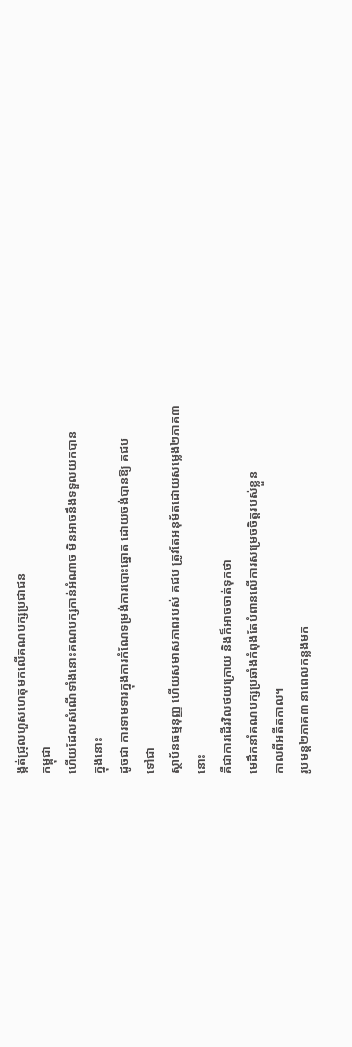ង្កត់ជ្រុលហួសហេតុមកលើគណបក្សប្រជាជន
កម្ពុជា
ហើយដែលសំណើទាំងនោះគណបក្សកាន់អំណាច មិនអាចនឹងទទួលយកបាន
ក្នុងនោះ
ដូចជា ការទាមទារក្នុងការកំណែទម្រង់ការបោះឆ្នោត ដោយចង់បានឱ្យ គជប
ទៅជា
ស្ថាប័នធម្មនុញ្ញ ហើយសមាសភាពរបស់ គជប ត្រូវតែអនុម័តដោយសម្លេង២ភាគ៣
នោះ
គឺជាការដើរវិលថយក្រោយ និងក៏អាចចាត់ទុកថា
មេដឹកនាំគណបក្សប្រឆាំងកំពុងតែបំពានលើការសម្រេចចិត្តរបស់ខ្លួន
កាលពីអតីតកាល។
រូបមន្ត២ភាគ៣ នាពេលកន្លងមក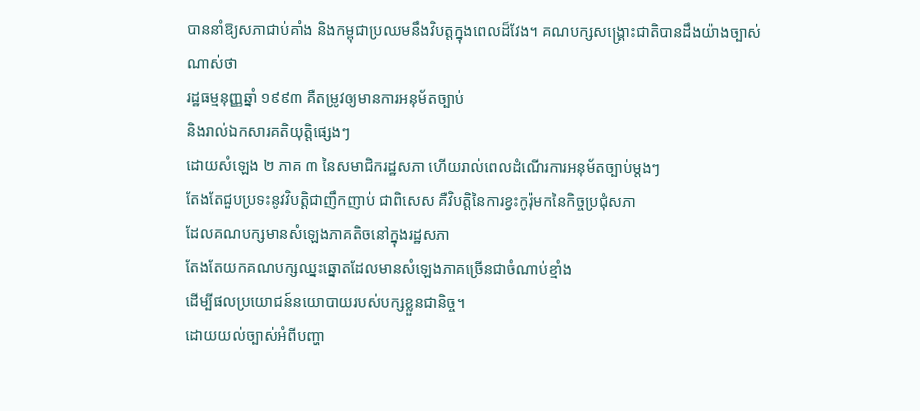បាននាំឱ្យសភាជាប់គាំង និងកម្ពុជាប្រឈមនឹងវិបត្តក្នុងពេលដ៏វែង។ គណបក្សសង្គ្រោះជាតិបានដឹងយ៉ាងច្បាស់ណាស់ថា
រដ្ឋធម្មនុញ្ញឆ្នាំ ១៩៩៣ គឺតម្រូវឲ្យមានការអនុម័តច្បាប់
និងរាល់ឯកសារគតិយុត្តិផ្សេងៗ
ដោយសំឡេង ២ ភាគ ៣ នៃសមាជិករដ្ឋសភា ហើយរាល់ពេលដំណើរការអនុម័តច្បាប់ម្តងៗ
តែងតែជួបប្រទះនូវវិបត្តិជាញឹកញាប់ ជាពិសេស គឺវិបត្តិនៃការខ្វះកូរ៉ុមកនៃកិច្ចប្រជុំសភា
ដែលគណបក្សមានសំឡេងភាគតិចនៅក្នុងរដ្ឋសភា
តែងតែយកគណបក្សឈ្នះឆ្នោតដែលមានសំឡេងភាគច្រើនជាចំណាប់ខ្មាំង
ដើម្បីផលប្រយោជន៍នយោបាយរបស់បក្សខ្លួនជានិច្ច។
ដោយយល់ច្បាស់អំពីបញ្ហា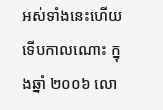អស់ទាំងនេះហើយ
ទើបកាលណោះ ក្នុងឆ្នាំ ២០០៦ លោ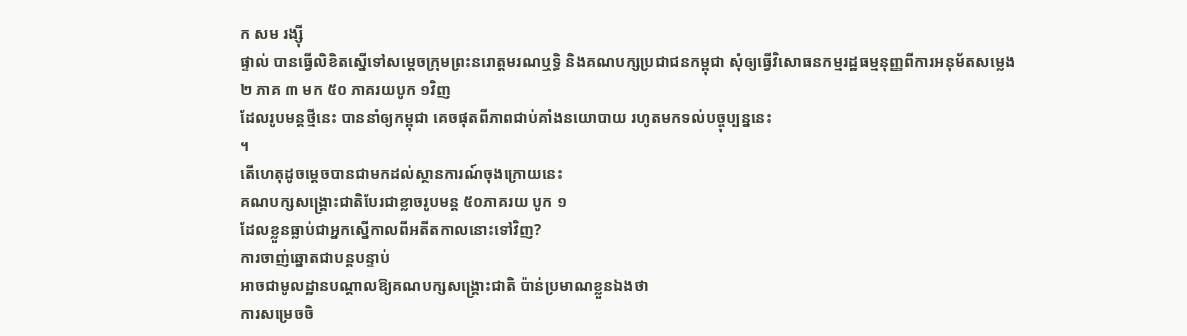ក សម រង្ស៊ី
ផ្ទាល់ បានធ្វើលិខិតស្នើទៅសម្តេចក្រុមព្រះនរោត្តមរណឬទ្ធិ និងគណបក្សប្រជាជនកម្ពុជា សុំឲ្យធ្វើវិសោធនកម្មរដ្ឋធម្មនុញ្ញពីការអនុម័តសម្លេង
២ ភាគ ៣ មក ៥០ ភាគរយបូក ១វិញ
ដែលរូបមន្តថ្មីនេះ បាននាំឲ្យកម្ពុជា គេចផុតពីភាពជាប់គាំងនយោបាយ រហូតមកទល់បច្ចុប្បន្ននេះ
។
តើហេតុដូចម្តេចបានជាមកដល់ស្ថានការណ៍ចុងក្រោយនេះ
គណបក្សសង្គ្រោះជាតិបែរជាខ្លាចរូបមន្ត ៥០ភាគរយ បូក ១
ដែលខ្លួនធ្លាប់ជាអ្នកស្នើកាលពីអតីតកាលនោះទៅវិញ?
ការចាញ់ឆ្នោតជាបន្តបន្ទាប់
អាចជាមូលដ្ឋានបណ្តាលឱ្យគណបក្សសង្គ្រោះជាតិ ប៉ាន់ប្រមាណខ្លួនឯងថា
ការសម្រេចចិ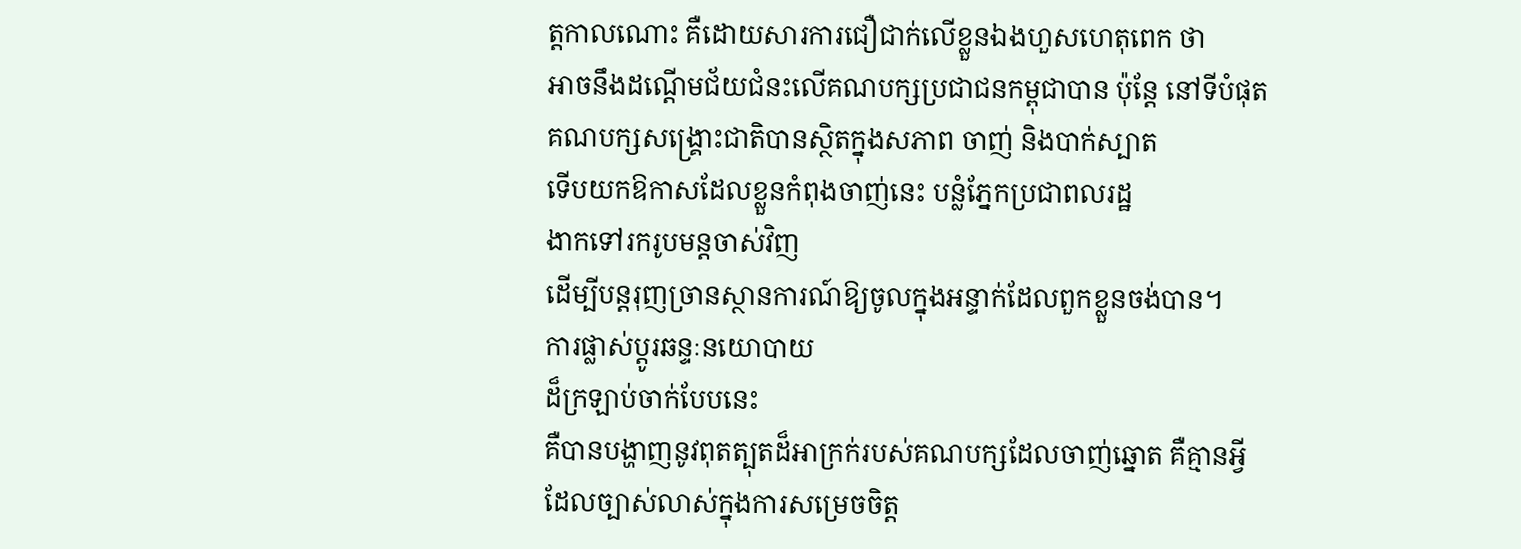ត្តកាលណោះ គឺដោយសារការជឿជាក់លើខ្លួនឯងហួសហេតុពេក ថា
អាចនឹងដណ្តើមជ័យជំនះលើគណបក្សប្រជាជនកម្ពុជាបាន ប៉ុន្តែ នៅទីបំផុត
គណបក្សសង្គ្រោះជាតិបានស្ថិតក្នុងសភាព ចាញ់ និងបាក់ស្បាត
ទើបយកឱកាសដែលខ្លួនកំពុងចាញ់នេះ បន្លំភ្នែកប្រជាពលរដ្ឋ
ងាកទៅរករូបមន្តចាស់វិញ
ដើម្បីបន្តរុញច្រានស្ថានការណ៍ឱ្យចូលក្នុងអន្ទាក់ដែលពួកខ្លួនចង់បាន។
ការផ្លាស់ប្តូរឆន្ទៈនយោបាយ
ដ៏ក្រឡាប់ចាក់បែបនេះ
គឺបានបង្ហាញនូវពុតត្បុតដ៏អាក្រក់របស់គណបក្សដែលចាញ់ឆ្នោត គឺគ្មានអ្វីដែលច្បាស់លាស់ក្នុងការសម្រេចចិត្ត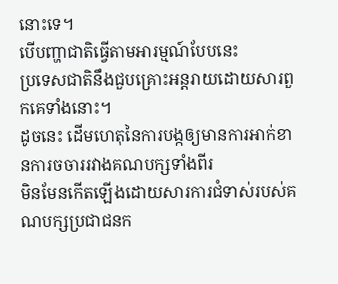នោះទេ។
បើបញ្ហាជាតិធ្វើតាមអារម្មណ៍បែបនេះ
ប្រទេសជាតិនឹងជួបគ្រោះអន្តរាយដោយសារពួកគេទាំងនោះ។
ដូចនេះ ដើមហេតុនៃការបង្កឲ្យមានការអាក់ខានការចចាររវាងគណបក្សទាំងពីរ
មិនមែនកើតឡើងដោយសារការជំទាស់របស់គណបក្សប្រជាជនក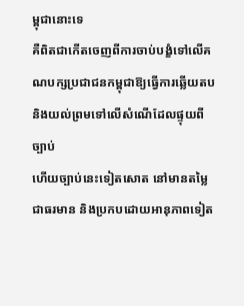ម្ពុជានោះទេ
គឺពិតជាកើតចេញពីការចាប់បង្ខំទៅលើគណបក្សប្រជាជនកម្ពុជាឱ្យធ្វើការឆ្លើយតប
និងយល់ព្រមទៅលើសំណើដែលផ្ទុយពីច្បាប់
ហើយច្បាប់នេះទៀតសោត នៅមានតម្លៃជាធរមាន និងប្រកបដោយអានុភាពទៀត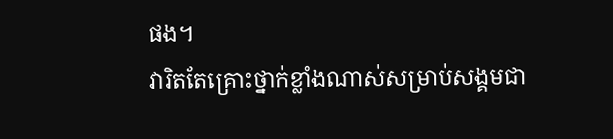ផង។
វារិតតែគ្រោះថ្នាក់ខ្លាំងណាស់សម្រាប់សង្គមជា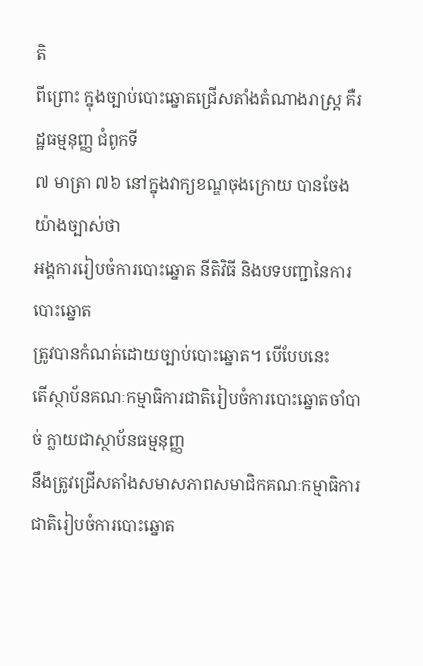តិ
ពីព្រោះ ក្នុងច្បាប់បោះឆ្នោតជ្រើសតាំងតំណាងរាស្ត្រ គឺរដ្ឋធម្មនុញ្ញ ជំពូកទី
៧ មាត្រា ៧៦ នៅក្នុងវាក្យខណ្ឌចុងក្រោយ បានចែងយ៉ាងច្បាស់ថា
អង្គការរៀបចំការបោះឆ្នោត នីតិវិធី និងបទបញ្ជានៃការបោះឆ្នោត
ត្រូវបានកំណត់ដោយច្បាប់បោះឆ្នោត។ បើបែបនេះ
តើស្ថាប័នគណៈកម្មាធិការជាតិរៀបចំការបោះឆ្នោតចាំបាច់ ក្លាយជាស្ថាប័នធម្មនុញ្ញ
នឹងត្រូវជ្រើសតាំងសមាសភាពសមាជិកគណៈកម្មាធិការជាតិរៀបចំការបោះឆ្នោត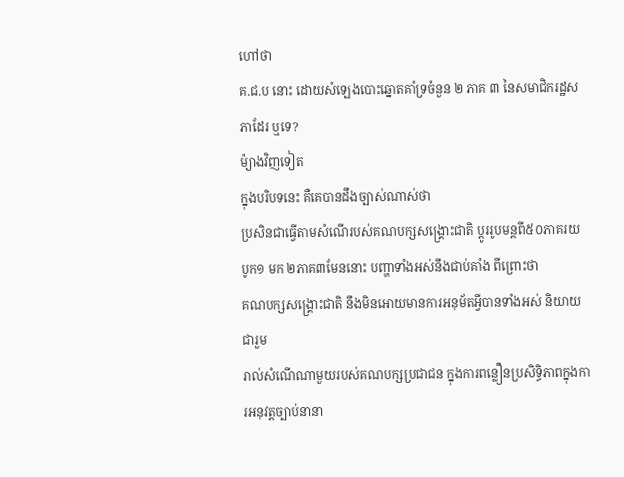ហៅថា
គ.ជ.ប នោះ ដោយសំឡេងបោះឆ្នោតគាំទ្រចំនួន ២ ភាគ ៣ នៃសមាជិករដ្ឋសភាដែរ ឬទេ?
ម៉្យាងវិញទៀត
ក្នុងបរិបទនេះ គឺគេបានដឹងច្បាស់ណាស់ថា
ប្រសិនជាធ្វើតាមសំណើរបស់គណបក្សសង្គ្រោះជាតិ ប្តូររូបមន្តពី៥០ភាគរយ
បូក១ មក ២ភាគ៣មែននោះ បញ្ហាទាំងអស់នឹងជាប់គាំង ពីព្រោះថា
គណបក្សសង្គ្រោះជាតិ នឹងមិនអោយមានការអនុម័តអ្វីបានទាំងអស់ និយាយជារួម
រាល់សំណើណាមួយរបស់គណបក្សប្រជាជន ក្នុងការពន្លឿនប្រសិទ្ធិភាពក្នុងការអនុវត្តច្បាប់នានា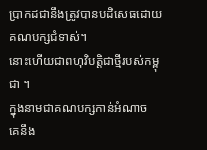ប្រាកដជានឹងត្រូវបានបដិសេធដោយគណបក្សជំទាស់។
នោះហើយជាពហុវិបត្តិជាថ្មីរបស់កម្ពុជា ។
ក្នុងនាមជាគណបក្សកាន់អំណាច
គេនឹង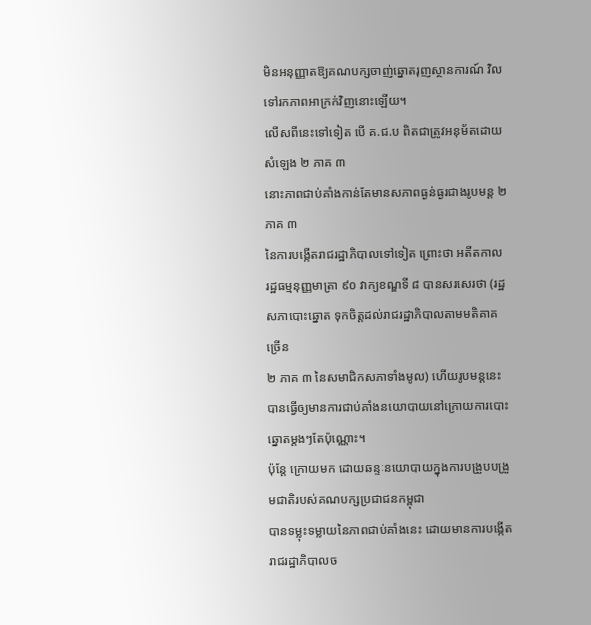មិនអនុញ្ញាតឱ្យគណបក្សចាញ់ឆ្នោតរុញស្ថានការណ៍ វិលទៅរកភាពអាក្រក់វិញនោះឡើយ។
លើសពីនេះទៅទៀត បើ គ.ជ.ប ពិតជាត្រូវអនុម័តដោយសំឡេង ២ ភាគ ៣
នោះភាពជាប់គាំងកាន់តែមានសភាពធ្ងន់ធ្ងរជាងរូបមន្ត ២ ភាគ ៣
នៃការបង្កើតរាជរដ្ឋាភិបាលទៅទៀត ព្រោះថា អតីតកាល
រដ្ឋធម្មនុញ្ញមាត្រា ៩០ វាក្យខណ្ឌទី ៨ បានសរសេរថា (រដ្ឋសភាបោះឆ្នោត ទុកចិត្តដល់រាជរដ្ឋាភិបាលតាមមតិគាគច្រើន
២ ភាគ ៣ នៃសមាជិកសភាទាំងមូល) ហើយរូបមន្តនេះ
បានធ្វើឲ្យមានការជាប់គាំងនយោបាយនៅក្រោយការបោះឆ្នោតម្តងៗតែប៉ុណ្ណោះ។
ប៉ុន្តែ ក្រោយមក ដោយឆន្ទៈនយោបាយក្នុងការបង្រួបបង្រួមជាតិរបស់គណបក្សប្រជាជនកម្ពុជា
បានទម្លុះទម្លាយនៃភាពជាប់គាំងនេះ ដោយមានការបង្កើតរាជរដ្ឋាភិបាលច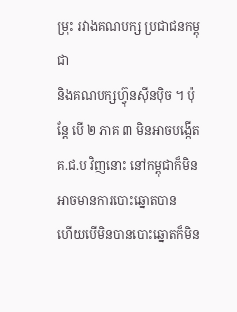ម្រុះ រវាងគណបក្ស ប្រជាជនកម្ពុជា
និងគណបក្សហ៊្វុនស៊ីនប៉ិច ។ ប៉ុន្តែ បើ ២ ភាគ ៣ មិនអាចបង្កើត គ.ជ.ប វិញនោះ នៅកម្ពុជាក៏មិនអាចមានការបោះឆ្នោតបាន
ហើយបើមិនបានបោះឆ្នោតក៏មិន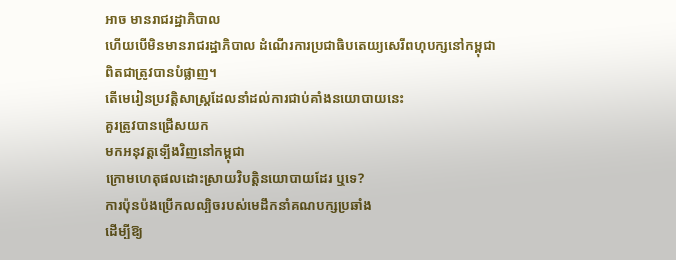អាច មានរាជរដ្ឋាភិបាល
ហើយបើមិនមានរាជរដ្ឋាភិបាល ដំណើរការប្រជាធិបតេយ្យសេរីពហុបក្សនៅកម្ពុជា
ពិតជាត្រូវបានបំផ្លាញ។
តើមេរៀនប្រវត្តិសាស្ត្រដែលនាំដល់ការជាប់គាំងនយោបាយនេះ
គួរត្រូវបានជ្រើសយក
មកអនុវត្តទ្បើងវិញនៅកម្ពុជា
ក្រោមហេតុផលដោះស្រាយវិបត្តិនយោបាយដែរ ឬទេ?
ការប៉ុនប៉ងប្រើកលល្បិចរបស់មេដឹកនាំគណបក្សប្រឆាំង
ដើម្បីឱ្យ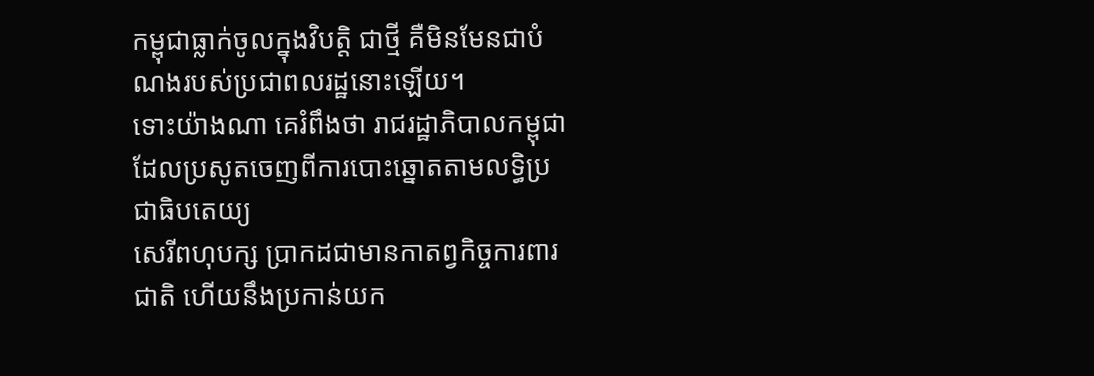កម្ពុជាធ្លាក់ចូលក្នុងវិបត្តិ ជាថ្មី គឺមិនមែនជាបំណងរបស់ប្រជាពលរដ្ឋនោះឡើយ។
ទោះយ៉ាងណា គេរំពឹងថា រាជរដ្ឋាភិបាលកម្ពុជាដែលប្រសូតចេញពីការបោះឆ្នោតតាមលទ្ធិប្រជាធិបតេយ្យ
សេរីពហុបក្ស ប្រាកដជាមានកាតព្វកិច្ចការពារជាតិ ហើយនឹងប្រកាន់យក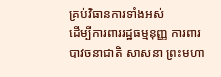គ្រប់វិធានការទាំងអស់
ដើម្បីការពាររដ្ឋធម្មនុញ្ញ ការពារបាវចនាជាតិ សាសនា ព្រះមហា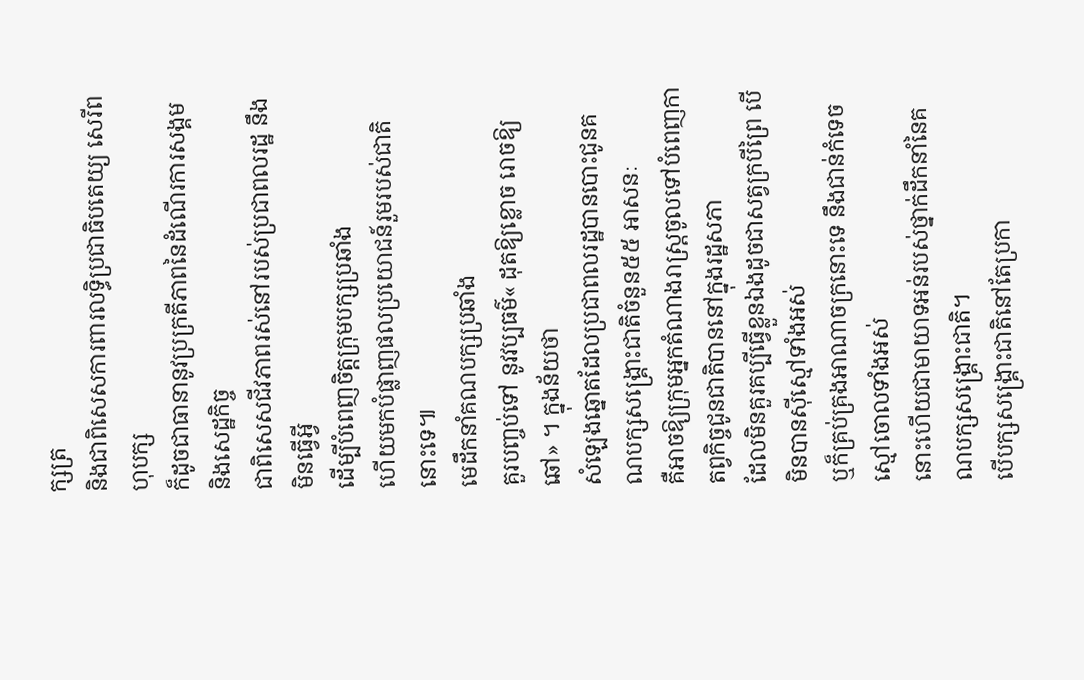ក្សត្រ
និងជាពិសេសការពារលទ្ធិប្រជាធិបតេយ្យ សេរីពហុបក្ស
ក៏ដូចជាធានានូវប្រក្រតីភាពនៃដំណើរការសង្គម និងសេដ្ឋកិច្ច
ជាពិសេសជីវភាពរស់នៅរបស់ប្រជាពលរដ្ឋ នឹងមិនធ្វើអ្វី
ដើម្បីបំពេញចិត្តក្រុមបក្សប្រឆាំង
ហើយមកបំផ្លាញផលប្រយោជន៍រួមរបស់ជាតិនោះទេ៕
មេដឹកនាំគណបក្សប្រឆាំង
គួរបញ្ចប់ទៅ នូវវប្បធម៌« ដុតឱ្យខ្លោច រោចឱ្យឆៅ» ។ ក្នុងន័យថា
សំឡេងឆ្នោតដែលប្រជាពលរដ្ឋបានបោះជូនគណបក្សសង្គ្រោះជាតិចំនួន៥៥ អាសនៈ
គឺអាចឱ្យក្រុមអ្នកតំណាងរាស្ត្រចូលទៅបំពេញកាតព្វកិច្ចជូនជាតិបាននៅក្នុងរដ្ឋសភា
ដែលមិនគួរគប្បីធ្វើខ្លួនឯងដូចជាសត្វក្របីព្រៃ បើមិនបានស៊ីស្មៅទាំងអស់
ឬក៏គ្រប់គ្រងអាណាចក្រនោះទេ នឹងជាន់កំទេចស្មៅចោលទាំងអស់
នោះហើយជាមាយាទអន់របស់ថ្នាក់ដឹកនាំនៃគណបក្សសង្គ្រោះជាតិ។
បើបក្សសង្គ្រោះជាតិនៅតែប្រកា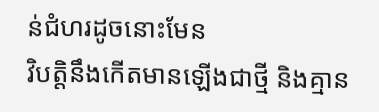ន់ជំហរដូចនោះមែន
វិបត្តិនឹងកើតមានឡើងជាថ្មី និងគ្មាន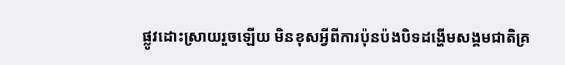ផ្លូវដោះស្រាយរួចឡើយ មិនខុសអ្វីពីការប៉ុនប៉ងបិទដង្ហើមសង្គមជាតិគ្រ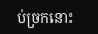ប់ច្រកនោះ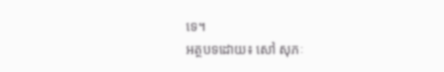ទេ។
អត្ថបទដោយ៖ សៅ សុភៈ